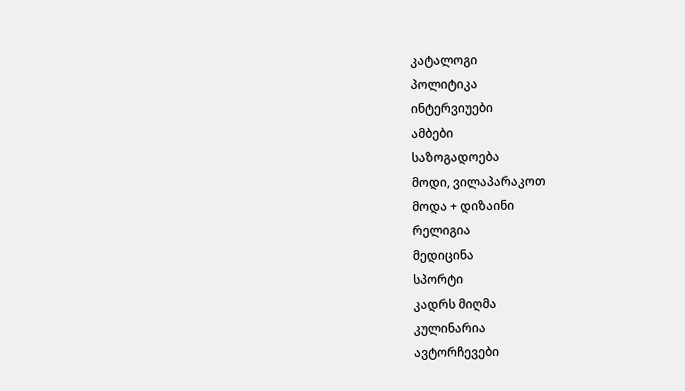კატალოგი
პოლიტიკა
ინტერვიუები
ამბები
საზოგადოება
მოდი, ვილაპარაკოთ
მოდა + დიზაინი
რელიგია
მედიცინა
სპორტი
კადრს მიღმა
კულინარია
ავტორჩევები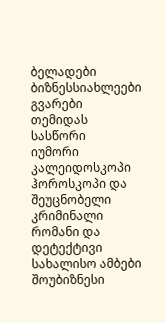ბელადები
ბიზნესსიახლეები
გვარები
თემიდას სასწორი
იუმორი
კალეიდოსკოპი
ჰოროსკოპი და შეუცნობელი
კრიმინალი
რომანი და დეტექტივი
სახალისო ამბები
შოუბიზნესი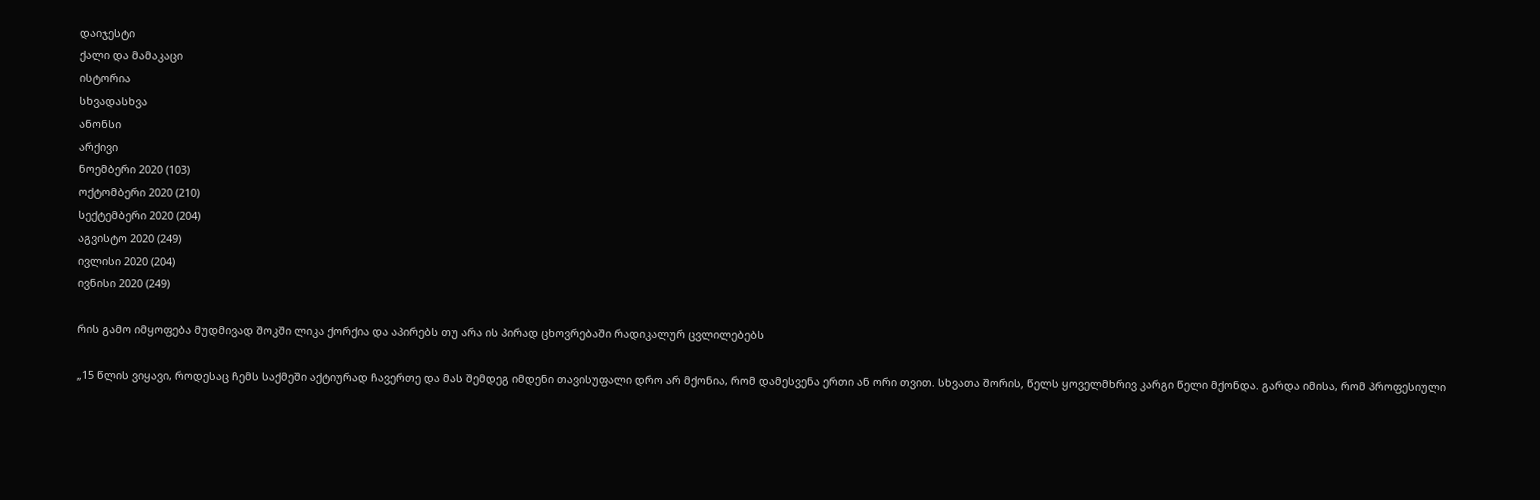დაიჯესტი
ქალი და მამაკაცი
ისტორია
სხვადასხვა
ანონსი
არქივი
ნოემბერი 2020 (103)
ოქტომბერი 2020 (210)
სექტემბერი 2020 (204)
აგვისტო 2020 (249)
ივლისი 2020 (204)
ივნისი 2020 (249)

რის გამო იმყოფება მუდმივად შოკში ლიკა ქორქია და აპირებს თუ არა ის პირად ცხოვრებაში რადიკალურ ცვლილებებს

„15 წლის ვიყავი, როდესაც ჩემს საქმეში აქტიურად ჩავერთე და მას შემდეგ იმდენი თავისუფალი დრო არ მქონია, რომ დამესვენა ერთი ან ორი თვით. სხვათა შორის‚ წელს ყოველმხრივ კარგი წელი მქონდა. გარდა იმისა, რომ პროფესიული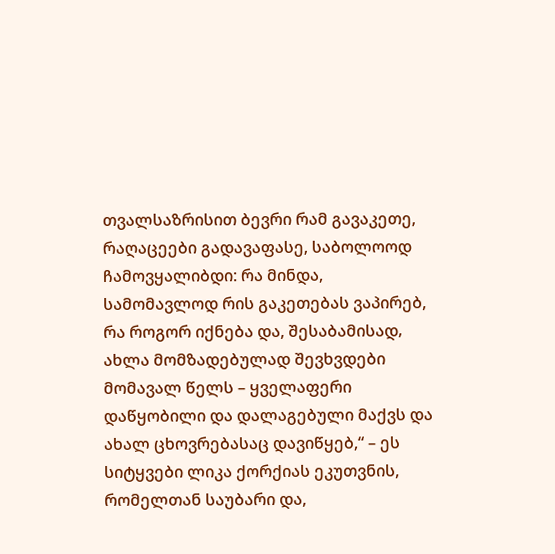თვალსაზრისით ბევრი რამ გავაკეთე, რაღაცეები გადავაფასე, საბოლოოდ ჩამოვყალიბდი: რა მინდა, სამომავლოდ რის გაკეთებას ვაპირებ, რა როგორ იქნება და, შესაბამისად‚ ახლა მომზადებულად შევხვდები მომავალ წელს – ყველაფერი დაწყობილი და დალაგებული მაქვს და ახალ ცხოვრებასაც დავიწყებ,“ – ეს სიტყვები ლიკა ქორქიას ეკუთვნის, რომელთან საუბარი და,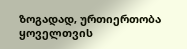ზოგადად‚ ურთიერთობა ყოველთვის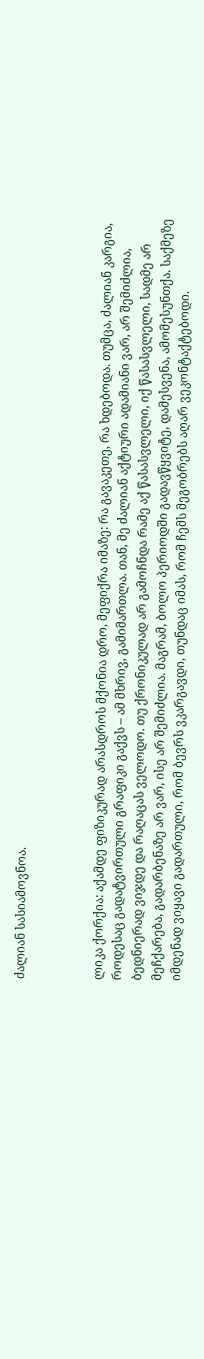ძალიან სასიამოვნოა.



ლიკა ქორქია: აქამდე ფიზიკურად არასდროს მქონია დრო, მეფიქრა იმაზე: რა გავაკეთე, რა ხდებოდა. თუმცა‚ ძალიან კარგია, როდესაც გადატვირთული გრაფიკი გაქვს – ამ მხრივ‚ გამიმართლა. თან‚ მე ძალიან აქტიური ადამიანი ვარ, არ შემიძლია‚ ბედნიერად ვიჯდე და რაღაცას ველოდო. თუ ქრონიკულად არ გამოჩნდა რამე აქ წასასვლელი, იქ წასასვლელი, სადმე არ მეჩქარება, გადარბენაზე არ ვარ, ისე არ შემიძლია. მაგრამ‚ ბოლო პერიოდში გადავწყვიტე, დამესვენა, ამომესუნთქა. საქმეზე იმდენად ვიყავი გადართული, რომ ბევრს ვკარგავდი‚ თუნდაც იმას, რომ ჩემს მეგობრებს აღარ ვეკონტაქტებოდი.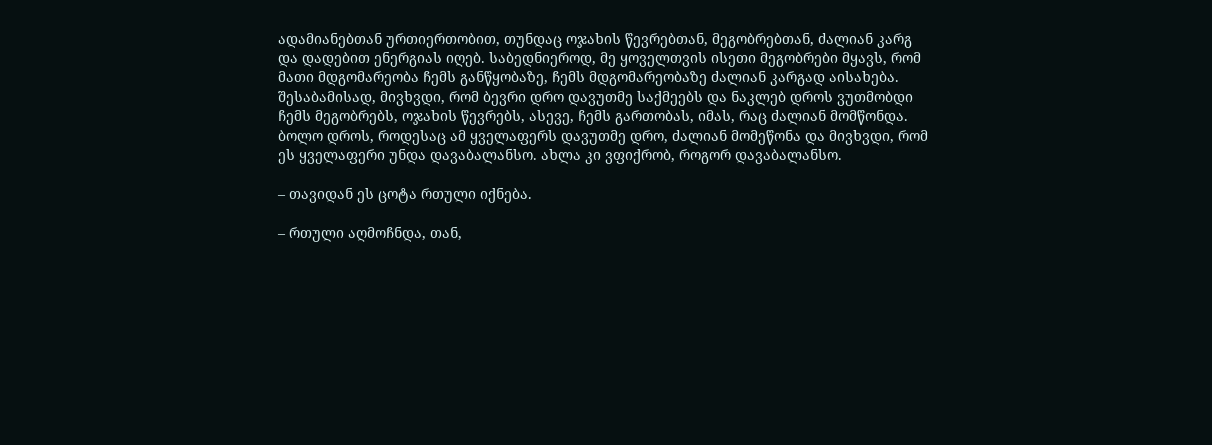ადამიანებთან ურთიერთობით, თუნდაც ოჯახის წევრებთან, მეგობრებთან, ძალიან კარგ და დადებით ენერგიას იღებ. საბედნიეროდ, მე ყოველთვის ისეთი მეგობრები მყავს, რომ მათი მდგომარეობა ჩემს განწყობაზე, ჩემს მდგომარეობაზე ძალიან კარგად აისახება. შესაბამისად‚ მივხვდი, რომ ბევრი დრო დავუთმე საქმეებს და ნაკლებ დროს ვუთმობდი ჩემს მეგობრებს, ოჯახის წევრებს, ასევე‚ ჩემს გართობას, იმას‚ რაც ძალიან მომწონდა. ბოლო დროს‚ როდესაც ამ ყველაფერს დავუთმე დრო, ძალიან მომეწონა და მივხვდი, რომ ეს ყველაფერი უნდა დავაბალანსო. ახლა კი ვფიქრობ, როგორ დავაბალანსო.

– თავიდან ეს ცოტა რთული იქნება.

– რთული აღმოჩნდა, თან‚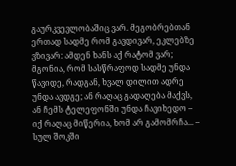გაურკვევლობაშიც ვარ. მეგობრებთან ერთად სადმე რომ გავდივარ‚ ეკლებზე ვზივარ: ამდენ ხანს აქ რატომ ვარ; მგონია, რომ სასწრაფოდ სადმე უნდა წავიდე, რადგან, ხვალ დილით ადრე უნდა ავდგე; ან რაღაც გადაღება მაქვს, ან ჩემს ტელეფონში უნდა ჩავიხედო – იქ რაღაც მიწერია, ხომ არ გამომრჩა... – სულ შოკში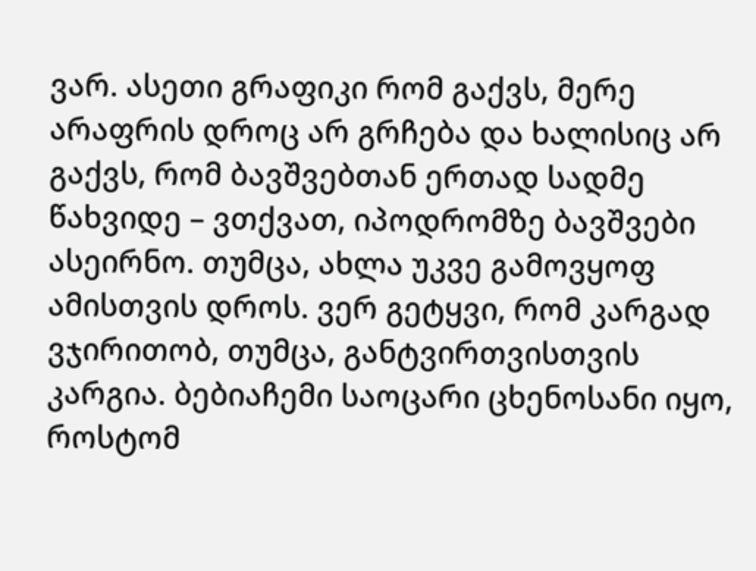ვარ. ასეთი გრაფიკი რომ გაქვს, მერე არაფრის დროც არ გრჩება და ხალისიც არ გაქვს, რომ ბავშვებთან ერთად სადმე წახვიდე – ვთქვათ, იპოდრომზე ბავშვები ასეირნო. თუმცა, ახლა უკვე გამოვყოფ ამისთვის დროს. ვერ გეტყვი, რომ კარგად ვჯირითობ, თუმცა, განტვირთვისთვის კარგია. ბებიაჩემი საოცარი ცხენოსანი იყო, როსტომ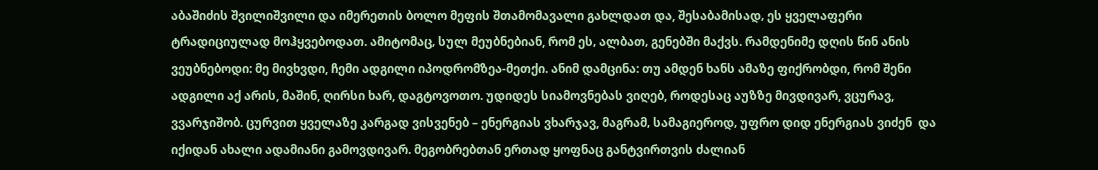აბაშიძის შვილიშვილი და იმერეთის ბოლო მეფის შთამომავალი გახლდათ და, შესაბამისად‚ ეს ყველაფერი ტრადიციულად მოჰყვებოდათ. ამიტომაც‚ სულ მეუბნებიან, რომ ეს‚ ალბათ‚ გენებში მაქვს. რამდენიმე დღის წინ ანის ვეუბნებოდი: მე მივხვდი, ჩემი ადგილი იპოდრომზეა-მეთქი. ანიმ დამცინა: თუ ამდენ ხანს ამაზე ფიქრობდი, რომ შენი ადგილი აქ არის, მაშინ, ღირსი ხარ, დაგტოვოთო. უდიდეს სიამოვნებას ვიღებ, როდესაც აუზზე მივდივარ, ვცურავ, ვვარჯიშობ. ცურვით ყველაზე კარგად ვისვენებ – ენერგიას ვხარჯავ, მაგრამ‚ სამაგიეროდ‚ უფრო დიდ ენერგიას ვიძენ  და იქიდან ახალი ადამიანი გამოვდივარ. მეგობრებთან ერთად ყოფნაც განტვირთვის ძალიან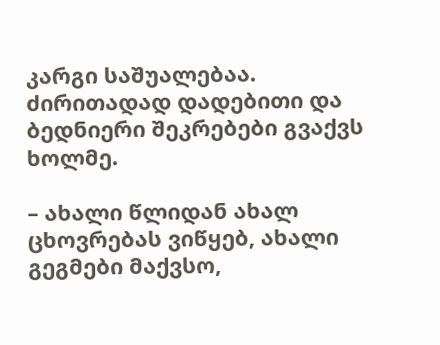კარგი საშუალებაა. ძირითადად დადებითი და ბედნიერი შეკრებები გვაქვს ხოლმე.

– ახალი წლიდან ახალ ცხოვრებას ვიწყებ, ახალი გეგმები მაქვსო,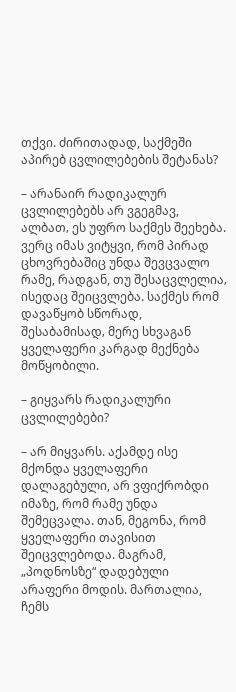თქვი. ძირითადად, საქმეში აპირებ ცვლილებების შეტანას?

– არანაირ რადიკალურ ცვლილებებს არ ვგეგმავ, ალბათ‚ ეს უფრო საქმეს შეეხება. ვერც იმას ვიტყვი, რომ პირად ცხოვრებაშიც უნდა შევცვალო რამე, რადგან, თუ შესაცვლელია‚ ისედაც შეიცვლება. საქმეს რომ დავაწყობ სწორად, შესაბამისად‚ მერე სხვაგან ყველაფერი კარგად მექნება მოწყობილი.

– გიყვარს რადიკალური ცვლილებები?

– არ მიყვარს. აქამდე ისე მქონდა ყველაფერი დალაგებული, არ ვფიქრობდი იმაზე, რომ რამე უნდა შემეცვალა. თან‚ მეგონა, რომ ყველაფერი თავისით შეიცვლებოდა. მაგრამ, „პოდნოსზე“ დადებული არაფერი მოდის. მართალია,  ჩემს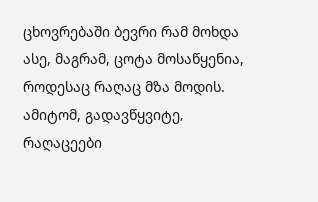ცხოვრებაში ბევრი რამ მოხდა ასე, მაგრამ, ცოტა მოსაწყენია, როდესაც რაღაც მზა მოდის. ამიტომ, გადავწყვიტე‚ რაღაცეები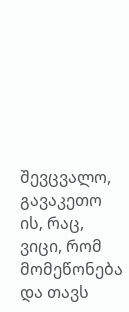შევცვალო, გავაკეთო ის‚ რაც, ვიცი, რომ მომეწონება და თავს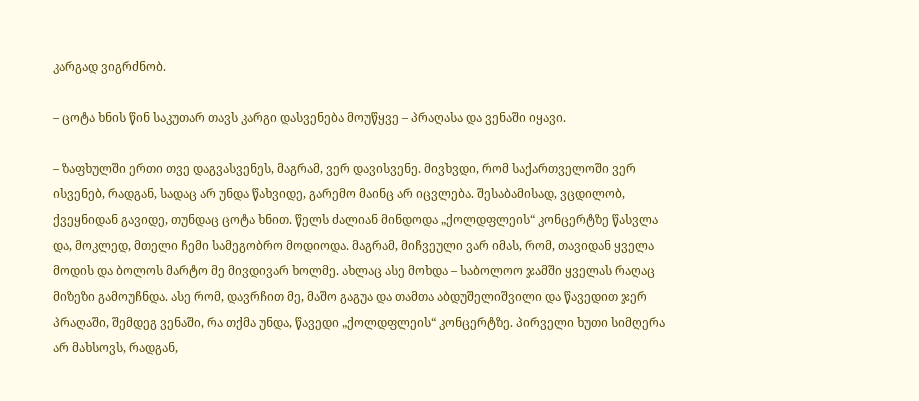კარგად ვიგრძნობ.

– ცოტა ხნის წინ საკუთარ თავს კარგი დასვენება მოუწყვე – პრაღასა და ვენაში იყავი.

– ზაფხულში ერთი თვე დაგვასვენეს, მაგრამ, ვერ დავისვენე. მივხვდი, რომ საქართველოში ვერ ისვენებ, რადგან‚ სადაც არ უნდა წახვიდე, გარემო მაინც არ იცვლება. შესაბამისად‚ ვცდილობ, ქვეყნიდან გავიდე‚ თუნდაც ცოტა ხნით. წელს ძალიან მინდოდა „ქოლდფლეის“ კონცერტზე წასვლა და, მოკლედ, მთელი ჩემი სამეგობრო მოდიოდა. მაგრამ, მიჩვეული ვარ იმას, რომ, თავიდან ყველა მოდის და ბოლოს მარტო მე მივდივარ ხოლმე. ახლაც ასე მოხდა – საბოლოო ჯამში ყველას რაღაც მიზეზი გამოუჩნდა. ასე რომ‚ დავრჩით მე, მაშო გაგუა და თამთა აბდუშელიშვილი და წავედით ჯერ პრაღაში, შემდეგ ვენაში, რა თქმა უნდა‚ წავედი „ქოლდფლეის“ კონცერტზე. პირველი ხუთი სიმღერა არ მახსოვს, რადგან,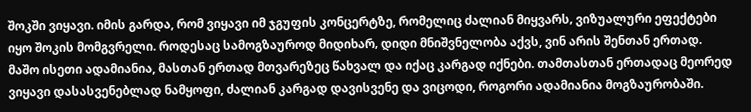შოკში ვიყავი. იმის გარდა, რომ ვიყავი იმ ჯგუფის კონცერტზე, რომელიც ძალიან მიყვარს‚ ვიზუალური ეფექტები იყო შოკის მომგვრელი. როდესაც სამოგზაუროდ მიდიხარ‚ დიდი მნიშვნელობა აქვს, ვინ არის შენთან ერთად. მაშო ისეთი ადამიანია, მასთან ერთად მთვარეზეც წახვალ და იქაც კარგად იქნები. თამთასთან ერთადაც მეორედ ვიყავი დასასვენებლად ნამყოფი, ძალიან კარგად დავისვენე და ვიცოდი, როგორი ადამიანია მოგზაურობაში.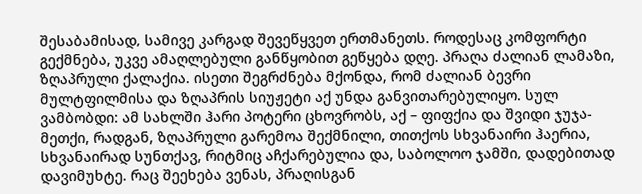შესაბამისად‚ სამივე კარგად შევეწყვეთ ერთმანეთს. როდესაც კომფორტი გექმნება, უკვე ამაღლებული განწყობით გეწყება დღე. პრაღა ძალიან ლამაზი, ზღაპრული ქალაქია. ისეთი შეგრძნება მქონდა, რომ ძალიან ბევრი მულტფილმისა და ზღაპრის სიუჟეტი აქ უნდა განვითარებულიყო. სულ ვამბობდი: ამ სახლში ჰარი პოტერი ცხოვრობს, აქ – ფიფქია და შვიდი ჯუჯა-მეთქი, რადგან, ზღაპრული გარემოა შექმნილი, თითქოს სხვანაირი ჰაერია, სხვანაირად სუნთქავ, რიტმიც აჩქარებულია და, საბოლოო ჯამში‚ დადებითად დავიმუხტე. რაც შეეხება ვენას, პრაღისგან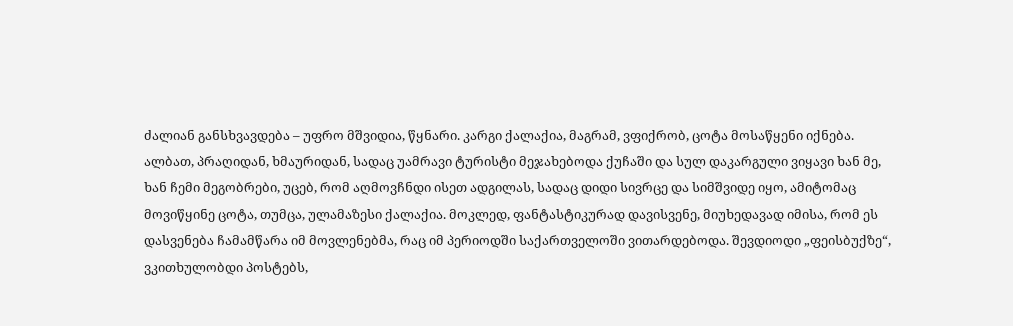ძალიან განსხვავდება – უფრო მშვიდია, წყნარი. კარგი ქალაქია, მაგრამ‚ ვფიქრობ‚ ცოტა მოსაწყენი იქნება. ალბათ‚ პრაღიდან, ხმაურიდან, სადაც უამრავი ტურისტი მეჯახებოდა ქუჩაში და სულ დაკარგული ვიყავი ხან მე, ხან ჩემი მეგობრები, უცებ, რომ აღმოვჩნდი ისეთ ადგილას, სადაც დიდი სივრცე და სიმშვიდე იყო, ამიტომაც მოვიწყინე ცოტა, თუმცა‚ ულამაზესი ქალაქია. მოკლედ‚ ფანტასტიკურად დავისვენე, მიუხედავად იმისა, რომ ეს დასვენება ჩამამწარა იმ მოვლენებმა‚ რაც იმ პერიოდში საქართველოში ვითარდებოდა. შევდიოდი „ფეისბუქზე“, ვკითხულობდი პოსტებს,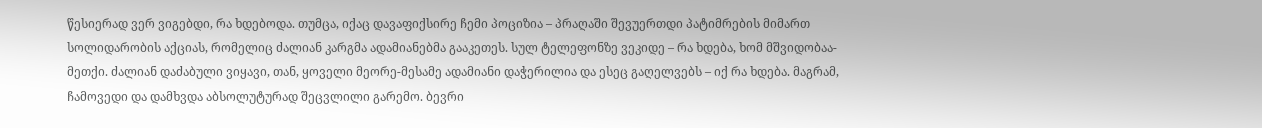წესიერად ვერ ვიგებდი‚ რა ხდებოდა. თუმცა‚ იქაც დავაფიქსირე ჩემი პოციზია – პრაღაში შევუერთდი პატიმრების მიმართ სოლიდარობის აქციას, რომელიც ძალიან კარგმა ადამიანებმა გააკეთეს. სულ ტელეფონზე ვეკიდე – რა ხდება, ხომ მშვიდობაა-მეთქი. ძალიან დაძაბული ვიყავი, თან‚ ყოველი მეორე-მესამე ადამიანი დაჭერილია და ესეც გაღელვებს – იქ რა ხდება. მაგრამ, ჩამოვედი და დამხვდა აბსოლუტურად შეცვლილი გარემო. ბევრი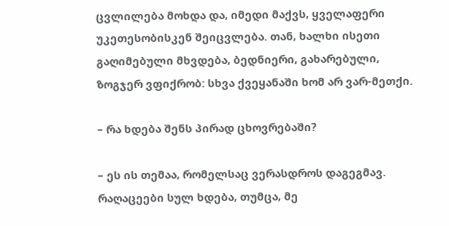ცვლილება მოხდა და, იმედი მაქვს‚ ყველაფერი უკეთესობისკენ შეიცვლება. თან‚ ხალხი ისეთი გაღიმებული მხვდება, ბედნიერი, გახარებული, ზოგჯერ ვფიქრობ: სხვა ქვეყანაში ხომ არ ვარ-მეთქი.

– რა ხდება შენს პირად ცხოვრებაში?

– ეს ის თემაა, რომელსაც ვერასდროს დაგეგმავ. რაღაცეები სულ ხდება, თუმცა‚ მე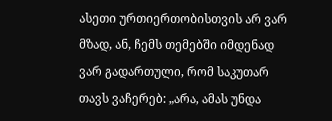ასეთი ურთიერთობისთვის არ ვარ მზად, ან, ჩემს თემებში იმდენად ვარ გადართული, რომ საკუთარ თავს ვაჩერებ: „არა, ამას უნდა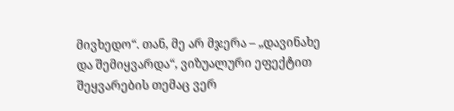მივხედო“. თან‚ მე არ მჯერა – „დავინახე და შემიყვარდა“, ვიზუალური ეფექტით შეყვარების თემაც ვერ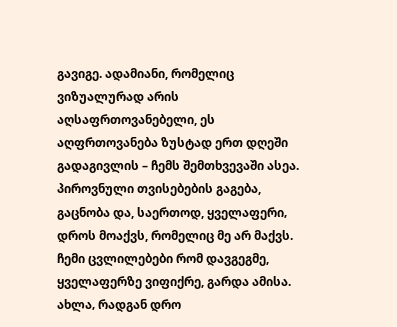გავიგე. ადამიანი, რომელიც ვიზუალურად არის აღსაფრთოვანებელი, ეს აღფრთოვანება ზუსტად ერთ დღეში გადაგივლის – ჩემს შემთხვევაში ასეა. პიროვნული თვისებების გაგება, გაცნობა და, საერთოდ, ყველაფერი‚ დროს მოაქვს, რომელიც მე არ მაქვს. ჩემი ცვლილებები რომ დავგეგმე, ყველაფერზე ვიფიქრე, გარდა ამისა. ახლა‚ რადგან დრო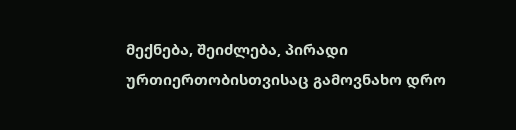მექნება, შეიძლება‚ პირადი ურთიერთობისთვისაც გამოვნახო დრო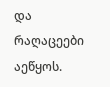და რაღაცეები აეწყოს.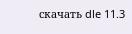скачать dle 11.3